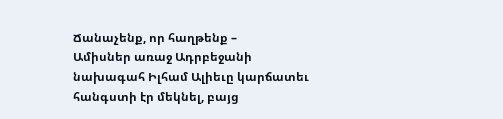Ճանաչենք, որ հաղթենք –
Ամիսներ առաջ Ադրբեջանի նախագահ Իլհամ Ալիեւը կարճատեւ հանգստի էր մեկնել, բայց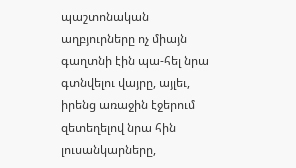պաշտոնական աղբյուրները ոչ միայն գաղտնի էին պա-հել նրա գտնվելու վայրը, այլեւ, իրենց առաջին էջերում զետեղելով նրա հին լուսանկարները,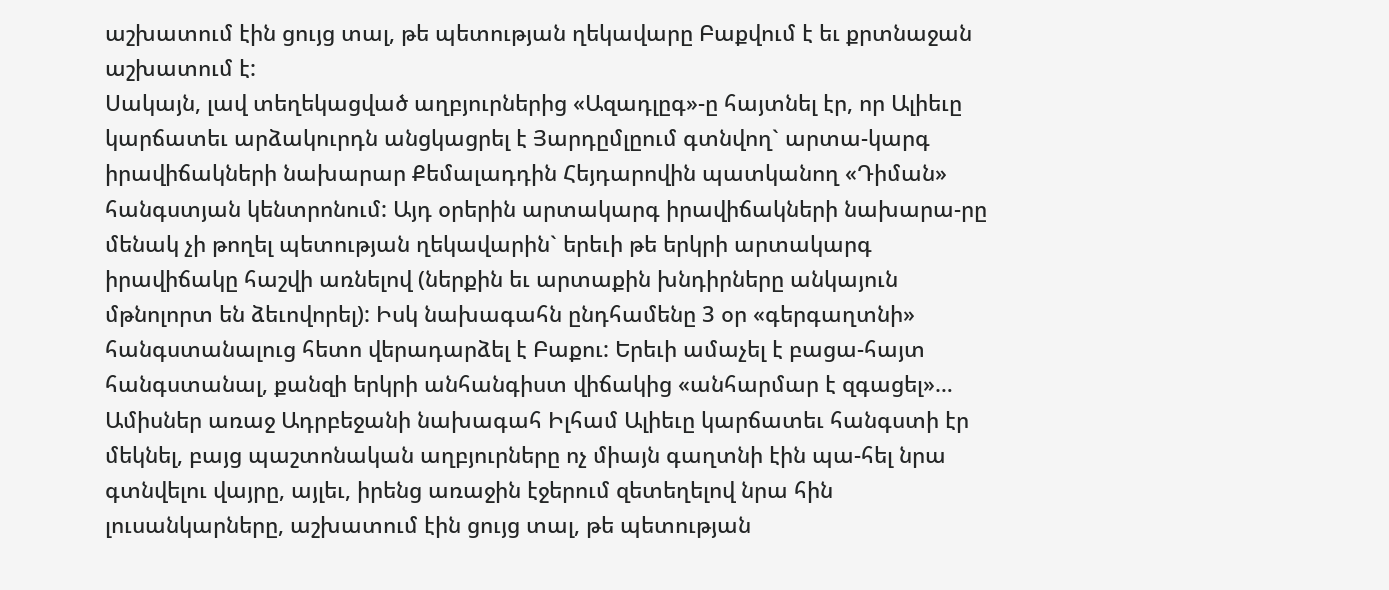աշխատում էին ցույց տալ, թե պետության ղեկավարը Բաքվում է եւ քրտնաջան աշխատում է:
Սակայն, լավ տեղեկացված աղբյուրներից «Ազադլըգ»-ը հայտնել էր, որ Ալիեւը կարճատեւ արձակուրդն անցկացրել է Յարդըմլըում գտնվող` արտա-կարգ իրավիճակների նախարար Քեմալադդին Հեյդարովին պատկանող «Դիման» հանգստյան կենտրոնում: Այդ օրերին արտակարգ իրավիճակների նախարա-րը մենակ չի թողել պետության ղեկավարին` երեւի թե երկրի արտակարգ իրավիճակը հաշվի առնելով (ներքին եւ արտաքին խնդիրները անկայուն մթնոլորտ են ձեւովորել): Իսկ նախագահն ընդհամենը 3 օր «գերգաղտնի» հանգստանալուց հետո վերադարձել է Բաքու: Երեւի ամաչել է բացա-հայտ հանգստանալ, քանզի երկրի անհանգիստ վիճակից «անհարմար է զգացել»…
Ամիսներ առաջ Ադրբեջանի նախագահ Իլհամ Ալիեւը կարճատեւ հանգստի էր մեկնել, բայց պաշտոնական աղբյուրները ոչ միայն գաղտնի էին պա-հել նրա գտնվելու վայրը, այլեւ, իրենց առաջին էջերում զետեղելով նրա հին լուսանկարները, աշխատում էին ցույց տալ, թե պետության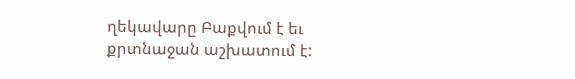ղեկավարը Բաքվում է եւ քրտնաջան աշխատում է: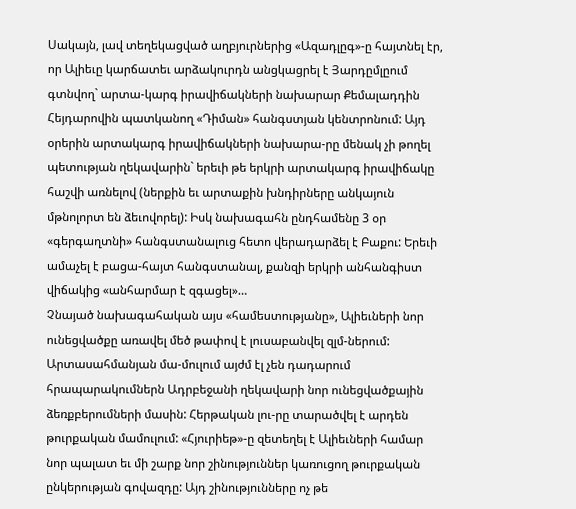Սակայն, լավ տեղեկացված աղբյուրներից «Ազադլըգ»-ը հայտնել էր, որ Ալիեւը կարճատեւ արձակուրդն անցկացրել է Յարդըմլըում գտնվող` արտա-կարգ իրավիճակների նախարար Քեմալադդին Հեյդարովին պատկանող «Դիման» հանգստյան կենտրոնում: Այդ օրերին արտակարգ իրավիճակների նախարա-րը մենակ չի թողել պետության ղեկավարին` երեւի թե երկրի արտակարգ իրավիճակը հաշվի առնելով (ներքին եւ արտաքին խնդիրները անկայուն մթնոլորտ են ձեւովորել): Իսկ նախագահն ընդհամենը 3 օր «գերգաղտնի» հանգստանալուց հետո վերադարձել է Բաքու: Երեւի ամաչել է բացա-հայտ հանգստանալ, քանզի երկրի անհանգիստ վիճակից «անհարմար է զգացել»…
Չնայած նախագահական այս «համեստությանը», Ալիեւների նոր ունեցվածքը առավել մեծ թափով է լուսաբանվել զլմ-ներում: Արտասահմանյան մա-մուլում այժմ էլ չեն դադարում հրապարակումներն Ադրբեջանի ղեկավարի նոր ունեցվածքային ձեռքբերումների մասին: Հերթական լու-րը տարածվել է արդեն թուրքական մամուլում: «Հյուրիեթ»-ը զետեղել է Ալիեւների համար նոր պալատ եւ մի շարք նոր շինություններ կառուցող թուրքական ընկերության գովազդը: Այդ շինությունները ոչ թե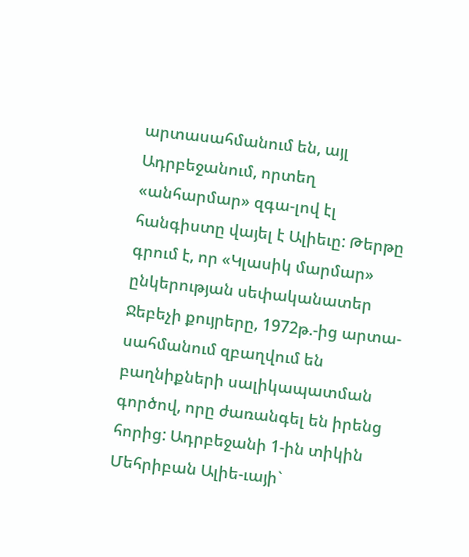արտասահմանում են, այլ Ադրբեջանում, որտեղ «անհարմար» զգա-լով էլ հանգիստը վայել է Ալիեւը: Թերթը գրում է, որ «Կլասիկ մարմար» ընկերության սեփականատեր Ջեբեչի քույրերը, 1972թ.-ից արտա-սահմանում զբաղվում են բաղնիքների սալիկապատման գործով, որը ժառանգել են իրենց հորից: Ադրբեջանի 1-ին տիկին Մեհրիբան Ալիե-ւայի`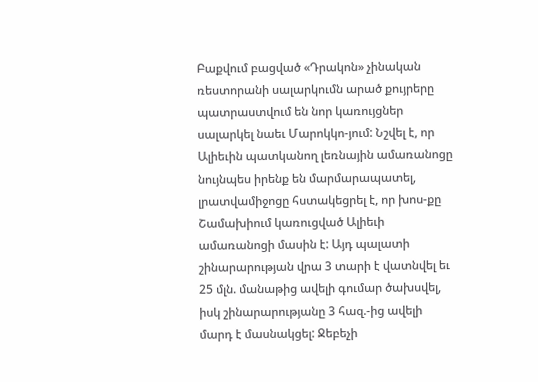Բաքվում բացված «Դրակոն» չինական ռեստորանի սալարկումն արած քույրերը պատրաստվում են նոր կառույցներ սալարկել նաեւ Մարոկկո-յում: Նշվել է, որ Ալիեւին պատկանող լեռնային ամառանոցը նույնպես իրենք են մարմարապատել, լրատվամիջոցը հստակեցրել է, որ խոս-քը Շամախիում կառուցված Ալիեւի ամառանոցի մասին է: Այդ պալատի շինարարության վրա 3 տարի է վատնվել եւ 25 մլն. մանաթից ավելի գումար ծախսվել, իսկ շինարարությանը 3 հազ.-ից ավելի մարդ է մասնակցել: Ջեբեչի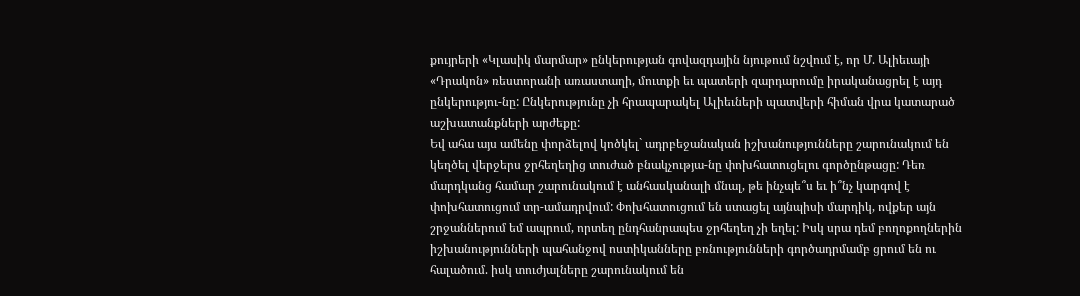քույրերի «Կլասիկ մարմար» ընկերության գովազդային նյութում նշվում է, որ Մ. Ալիեւայի «Դրակոն» ռեստորանի առաստաղի, մուտքի եւ պատերի զարդարումը իրականացրել է այդ ընկերությու-նը: Ընկերությունը չի հրապարակել Ալիեւների պատվերի հիման վրա կատարած աշխատանքների արժեքը:
Եվ ահա այս ամենը փորձելով կոծկել` ադրբեջանական իշխանությունները շարունակում են կեղծել վերջերս ջրհեղեղից տուժած բնակչությա-նը փոխհատուցելու գործընթացը: Դեռ մարդկանց համար շարունակում է անհասկանալի մնալ, թե ինչպե՞ս եւ ի՞նչ կարգով է փոխհատուցում տր-ամադրվում: Փոխհատուցում են ստացել այնպիսի մարդիկ, ովքեր այն շրջաններում եմ ապրում, որտեղ ընդհանրապես ջրհեղեղ չի եղել: Իսկ սրա դեմ բողոքողներին իշխանությունների պահանջով ոստիկանները բռնությունների գործադրմամբ ցրում են ու հալածում. իսկ տուժյալները շարունակում են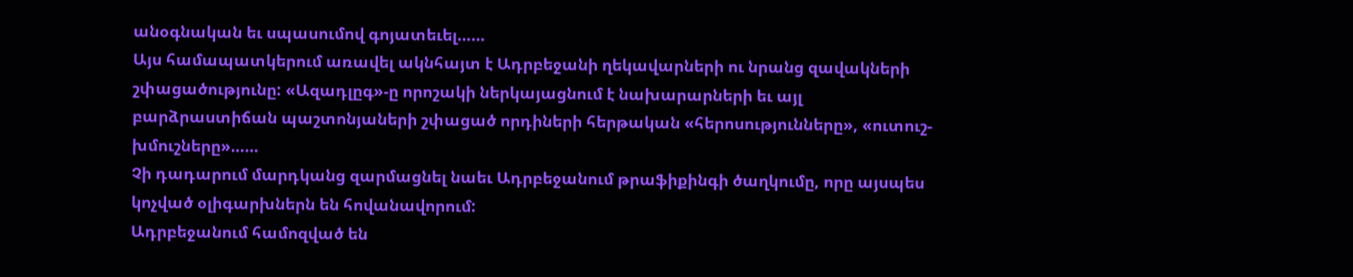անօգնական եւ սպասումով գոյատեւել……
Այս համապատկերում առավել ակնհայտ է Ադրբեջանի ղեկավարների ու նրանց զավակների շփացածությունը: «Ազադլըգ»-ը որոշակի ներկայացնում է նախարարների եւ այլ բարձրաստիճան պաշտոնյաների շփացած որդիների հերթական «հերոսությունները», «ուտուշ-խմուշները»……
Չի դադարում մարդկանց զարմացնել նաեւ Ադրբեջանում թրաֆիքինգի ծաղկումը, որը այսպես կոչված օլիգարխներն են հովանավորում:
Ադրբեջանում համոզված են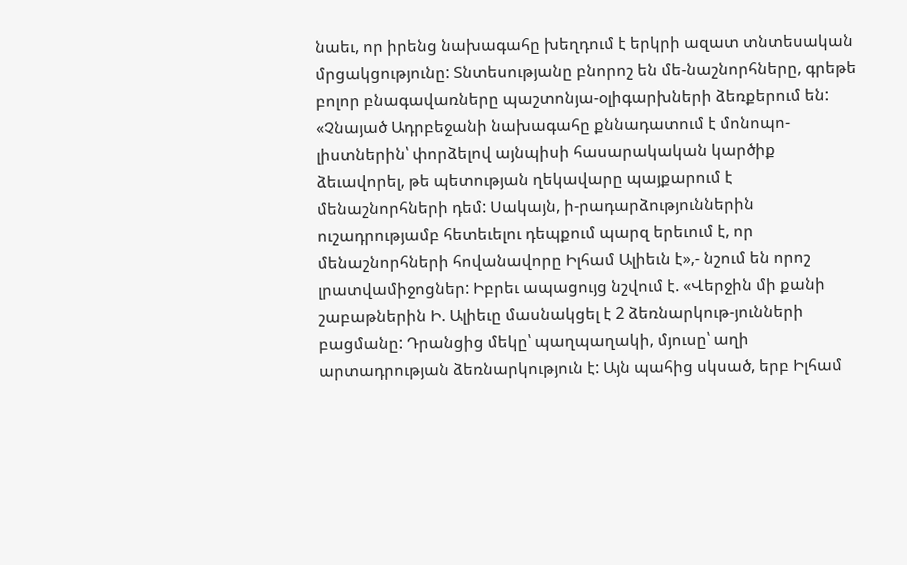նաեւ, որ իրենց նախագահը խեղդում է երկրի ազատ տնտեսական մրցակցությունը: Տնտեսությանը բնորոշ են մե-նաշնորհները, գրեթե բոլոր բնագավառները պաշտոնյա-օլիգարխների ձեռքերում են: «Չնայած Ադրբեջանի նախագահը քննադատում է մոնոպո-լիստներին՝ փորձելով այնպիսի հասարակական կարծիք ձեւավորել, թե պետության ղեկավարը պայքարում է մենաշնորհների դեմ: Սակայն, ի-րադարձություններին ուշադրությամբ հետեւելու դեպքում պարզ երեւում է, որ մենաշնորհների հովանավորը Իլհամ Ալիեւն է»,- նշում են որոշ լրատվամիջոցներ: Իբրեւ ապացույց նշվում է. «Վերջին մի քանի շաբաթներին Ի. Ալիեւը մասնակցել է 2 ձեռնարկութ-յունների բացմանը: Դրանցից մեկը՝ պաղպաղակի, մյուսը՝ աղի արտադրության ձեռնարկություն է: Այն պահից սկսած, երբ Իլհամ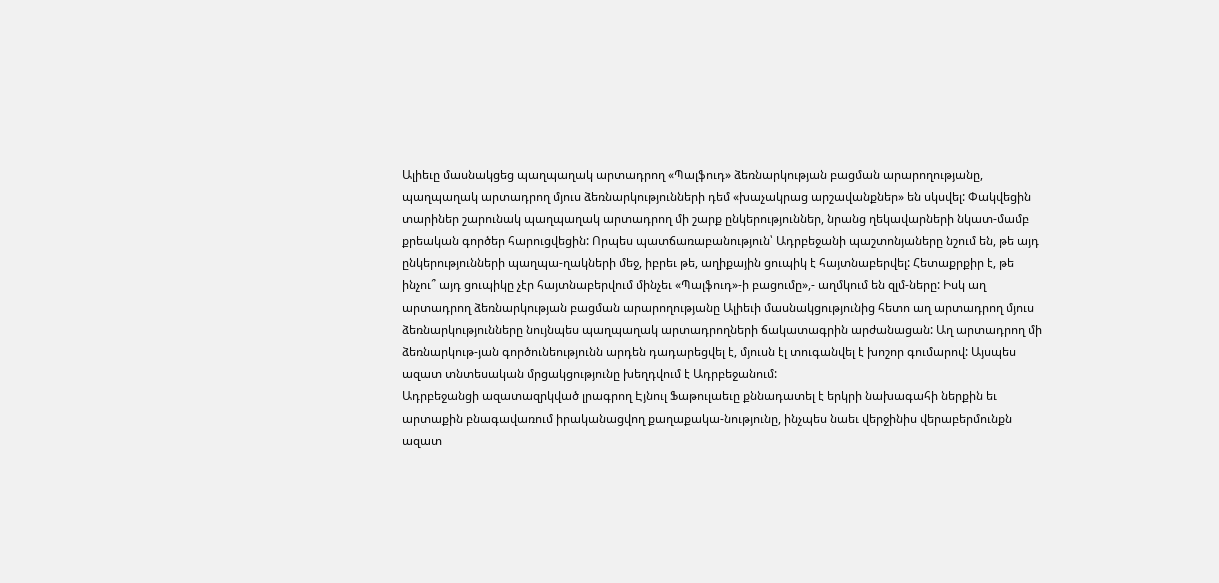Ալիեւը մասնակցեց պաղպաղակ արտադրող «Պալֆուդ» ձեռնարկության բացման արարողությանը, պաղպաղակ արտադրող մյուս ձեռնարկությունների դեմ «խաչակրաց արշավանքներ» են սկսվել: Փակվեցին տարիներ շարունակ պաղպաղակ արտադրող մի շարք ընկերություններ, նրանց ղեկավարների նկատ-մամբ քրեական գործեր հարուցվեցին: Որպես պատճառաբանություն՝ Ադրբեջանի պաշտոնյաները նշում են, թե այդ ընկերությունների պաղպա-ղակների մեջ, իբրեւ թե, աղիքային ցուպիկ է հայտնաբերվել: Հետաքրքիր է, թե ինչու՞ այդ ցուպիկը չէր հայտնաբերվում մինչեւ «Պալֆուդ»-ի բացումը»,- աղմկում են զլմ-ները: Իսկ աղ արտադրող ձեռնարկության բացման արարողությանը Ալիեւի մասնակցությունից հետո աղ արտադրող մյուս ձեռնարկությունները նույնպես պաղպաղակ արտադրողների ճակատագրին արժանացան: Աղ արտադրող մի ձեռնարկութ-յան գործունեությունն արդեն դադարեցվել է, մյուսն էլ տուգանվել է խոշոր գումարով: Այսպես ազատ տնտեսական մրցակցությունը խեղդվում է Ադրբեջանում:
Ադրբեջանցի ազատազրկված լրագրող Էյնուլ Ֆաթուլաեւը քննադատել է երկրի նախագահի ներքին եւ արտաքին բնագավառում իրականացվող քաղաքակա-նությունը, ինչպես նաեւ վերջինիս վերաբերմունքն ազատ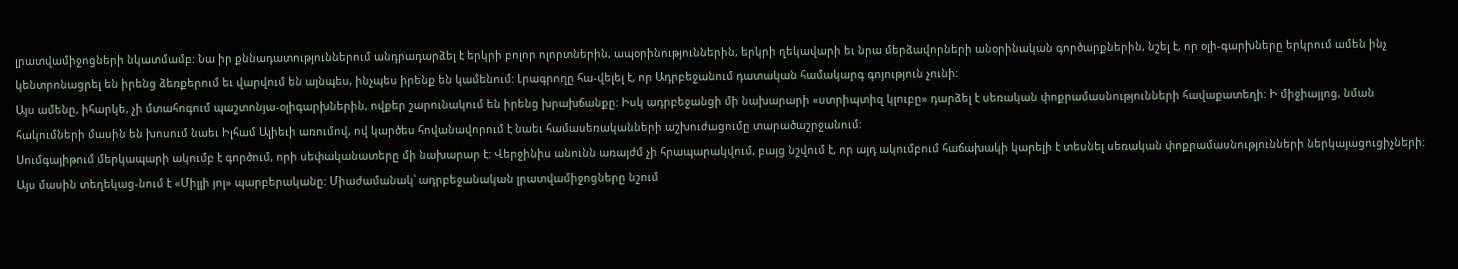լրատվամիջոցների նկատմամբ: Նա իր քննադատություններում անդրադարձել է երկրի բոլոր ոլորտներին, ապօրինություններին, երկրի ղեկավարի եւ նրա մերձավորների անօրինական գործարքներին, նշել է, որ օլի-գարխները երկրում ամեն ինչ կենտրոնացրել են իրենց ձեռքերում եւ վարվում են այնպես, ինչպես իրենք են կամենում: Լրագրողը հա-վելել է, որ Ադրբեջանում դատական համակարգ գոյություն չունի:
Այս ամենը, իհարկե, չի մտահոգում պաշտոնյա-օլիգարխներին, ովքեր շարունակում են իրենց խրախճանքը: Իսկ ադրբեջանցի մի նախարարի «ստրիպտիզ կլուբը» դարձել է սեռական փոքրամասնությունների հավաքատեղի: Ի միջիայլոց, նման հակումների մասին են խոսում նաեւ Իլհամ Ալիեւի առումով, ով կարծես հովանավորում է նաեւ համասեռականների աշխուժացումը տարածաշրջանում:
Սումգայիթում մերկապարի ակումբ է գործում, որի սեփականատերը մի նախարար է: Վերջինիս անունն առայժմ չի հրապարակվում, բայց նշվում է, որ այդ ակումբում հաճախակի կարելի է տեսնել սեռական փոքրամասնությունների ներկայացուցիչների: Այս մասին տեղեկաց-նում է «Միլլի յոլ» պարբերականը: Միաժամանակ՝ ադրբեջանական լրատվամիջոցները նշում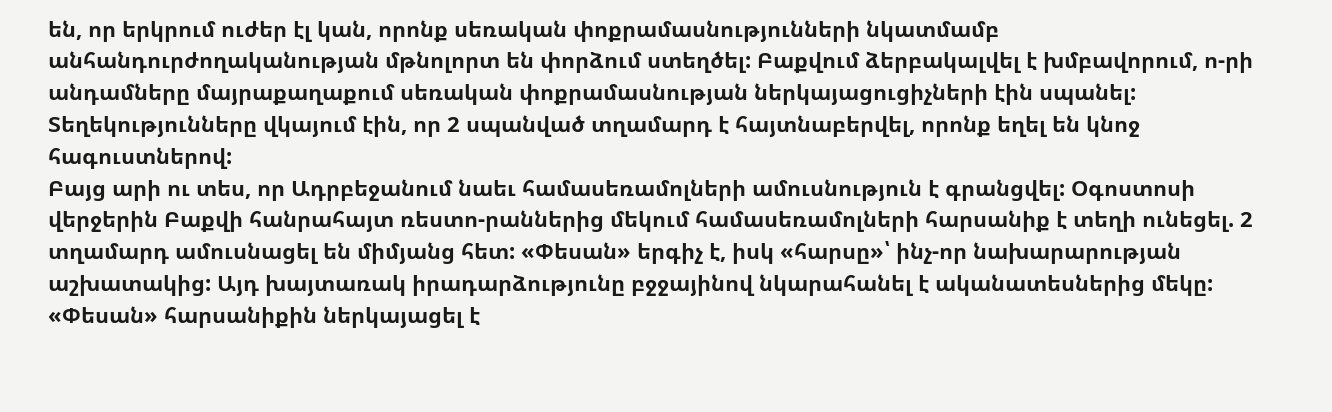են, որ երկրում ուժեր էլ կան, որոնք սեռական փոքրամասնությունների նկատմամբ անհանդուրժողականության մթնոլորտ են փորձում ստեղծել: Բաքվում ձերբակալվել է խմբավորում, ո-րի անդամները մայրաքաղաքում սեռական փոքրամասնության ներկայացուցիչների էին սպանել: Տեղեկությունները վկայում էին, որ 2 սպանված տղամարդ է հայտնաբերվել, որոնք եղել են կնոջ հագուստներով:
Բայց արի ու տես, որ Ադրբեջանում նաեւ համասեռամոլների ամուսնություն է գրանցվել: Օգոստոսի վերջերին Բաքվի հանրահայտ ռեստո-րաններից մեկում համասեռամոլների հարսանիք է տեղի ունեցել. 2 տղամարդ ամուսնացել են միմյանց հետ: «Փեսան» երգիչ է, իսկ «հարսը»՝ ինչ-որ նախարարության աշխատակից: Այդ խայտառակ իրադարձությունը բջջայինով նկարահանել է ականատեսներից մեկը: «Փեսան» հարսանիքին ներկայացել է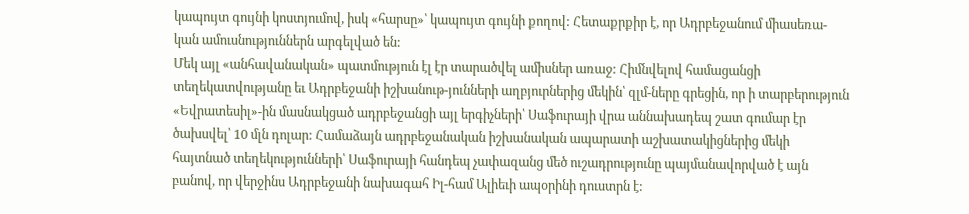կապույտ գույնի կոստյումով, իսկ «հարսը»՝ կապույտ գույնի քողով: Հետաքրքիր է, որ Ադրբեջանում միասեռա-կան ամուսնություններն արգելված են:
Մեկ այլ «անհավանական» պատմություն էլ էր տարածվել ամիսներ առաջ: Հիմնվելով համացանցի տեղեկատվությանը եւ Ադրբեջանի իշխանութ-յունների աղբյուրներից մեկին՝ զլմ-ները գրեցին, որ ի տարբերություն «Եվրատեսիլ»-ին մասնակցած ադրբեջանցի այլ երգիչների՝ Սաֆուրայի վրա աննախադեպ շատ գումար էր ծախսվել՝ 10 մլն դոլար: Համաձայն ադրբեջանական իշխանական ապարատի աշխատակիցներից մեկի հայտնած տեղեկությունների՝ Սաֆուրայի հանդեպ չափազանց մեծ ուշադրությունը պայմանավորված է այն բանով, որ վերջինս Ադրբեջանի նախագահ Իլ-համ Ալիեւի ապօրինի դուստրն է: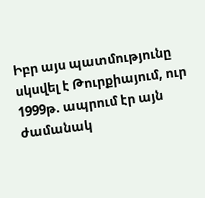Իբր այս պատմությունը սկսվել է Թուրքիայում, ուր 1999թ. ապրում էր այն ժամանակ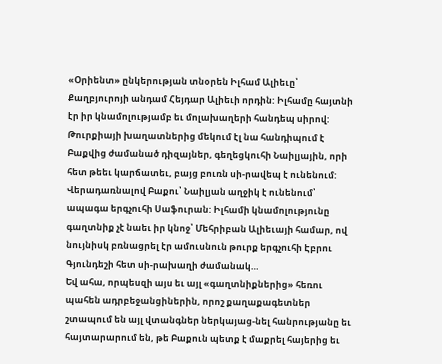«Օրիենտ» ընկերության տնօրեն Իլհամ Ալիեւը՝ Քաղբյուրոյի անդամ Հեյդար Ալիեւի որդին: Իլհամը հայտնի էր իր կնամոլությամբ եւ մոլախաղերի հանդեպ սիրով: Թուրքիայի խաղատներից մեկում էլ նա հանդիպում է Բաքվից ժամանած դիզայներ, գեղեցկուհի Նաիլյային, որի հետ թեեւ կարճատեւ, բայց բուռն սի-րավեպ է ունենում: Վերադառնալով Բաքու՝ Նաիլյան աղջիկ է ունենում՝ ապագա երգչուհի Սաֆուրան: Իլհամի կնամոլությունը գաղտնիք չէ նաեւ իր կնոջ՝ Մեհրիբան Ալիեւայի համար, ով նույնիսկ բռնացրել էր ամուսնուն թուրք երգչուհի Էբրու Գյունդեշի հետ սի-րախաղի ժամանակ…
Եվ ահա, որպեսզի այս եւ այլ «գաղտնիքներից» հեռու պահեն ադրբեջանցիներին, որոշ քաղաքագետներ շտապում են այլ վտանգներ ներկայաց-նել հանրությանը եւ հայտարարում են, թե Բաքուն պետք է մաքրել հայերից եւ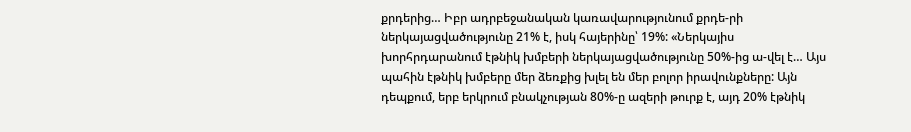քրդերից… Իբր ադրբեջանական կառավարությունում քրդե-րի ներկայացվածությունը 21% է, իսկ հայերինը՝ 19%: «Ներկայիս խորհրդարանում էթնիկ խմբերի ներկայացվածությունը 50%-ից ա-վել է… Այս պահին էթնիկ խմբերը մեր ձեռքից խլել են մեր բոլոր իրավունքները: Այն դեպքում, երբ երկրում բնակչության 80%-ը ազերի թուրք է, այդ 20% էթնիկ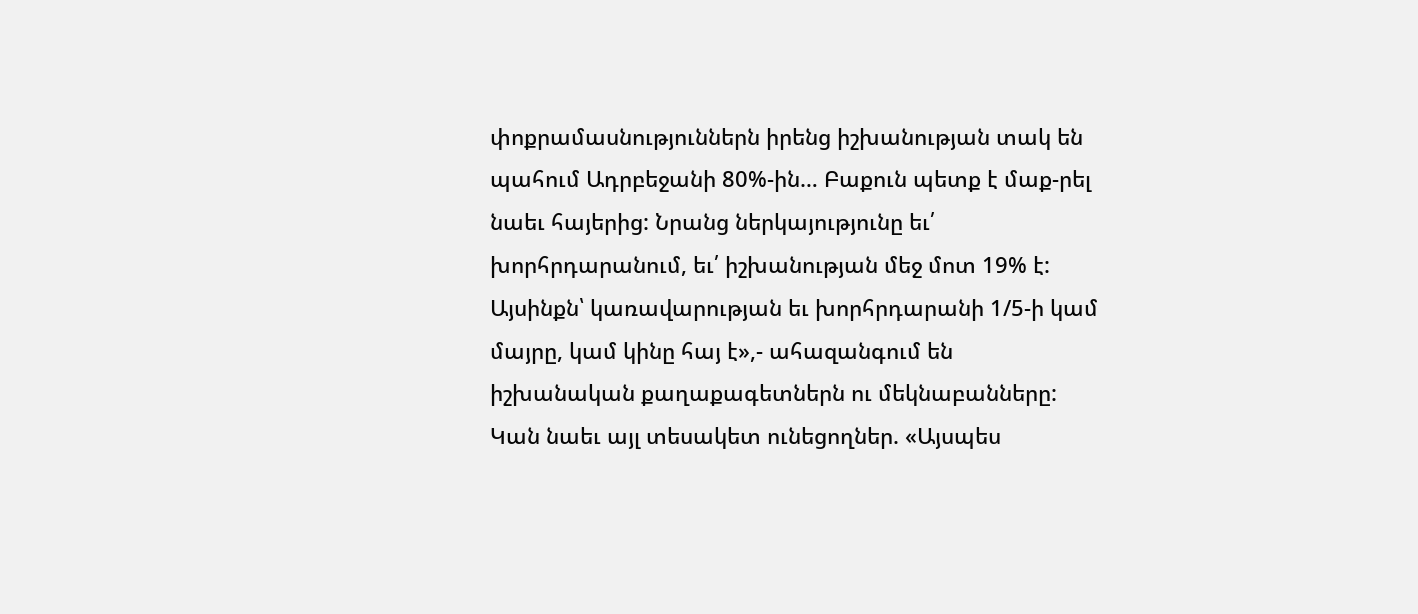փոքրամասնություններն իրենց իշխանության տակ են պահում Ադրբեջանի 80%-ին… Բաքուն պետք է մաք-րել նաեւ հայերից: Նրանց ներկայությունը եւ՛ խորհրդարանում, եւ՛ իշխանության մեջ մոտ 19% է: Այսինքն՝ կառավարության եւ խորհրդարանի 1/5-ի կամ մայրը, կամ կինը հայ է»,- ահազանգում են իշխանական քաղաքագետներն ու մեկնաբանները:
Կան նաեւ այլ տեսակետ ունեցողներ. «Այսպես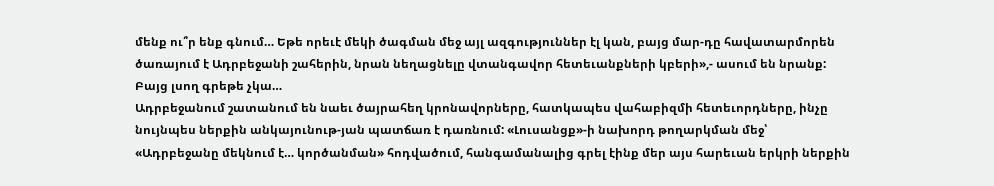մենք ու՞ր ենք գնում… Եթե որեւէ մեկի ծագման մեջ այլ ազգություններ էլ կան, բայց մար-դը հավատարմորեն ծառայում է Ադրբեջանի շահերին, նրան նեղացնելը վտանգավոր հետեւանքների կբերի»,- ասում են նրանք: Բայց լսող գրեթե չկա…
Ադրբեջանում շատանում են նաեւ ծայրահեղ կրոնավորները, հատկապես վահաբիզմի հետեւորդները, ինչը նույնպես ներքին անկայունութ-յան պատճառ է դառնում: «Լուսանցք»-ի նախորդ թողարկման մեջ՝ «Ադրբեջանը մեկնում է… կործանման» հոդվածում, հանգամանալից գրել էինք մեր այս հարեւան երկրի ներքին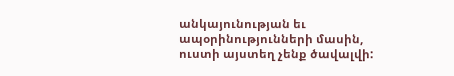անկայունության եւ ապօրինությունների մասին, ուստի այստեղ չենք ծավալվի: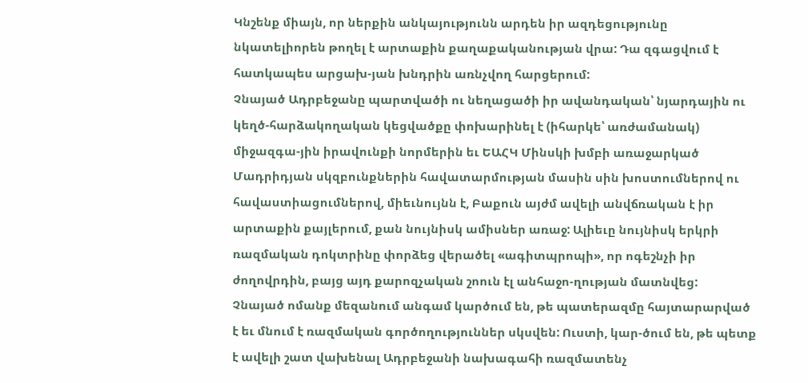Կնշենք միայն, որ ներքին անկայությունն արդեն իր ազդեցությունը նկատելիորեն թողել է արտաքին քաղաքականության վրա: Դա զգացվում է հատկապես արցախ-յան խնդրին առնչվող հարցերում:
Չնայած Ադրբեջանը պարտվածի ու նեղացածի իր ավանդական՝ նյարդային ու կեղծ-հարձակողական կեցվածքը փոխարինել է (իհարկե՝ առժամանակ) միջազգա-յին իրավունքի նորմերին եւ ԵԱՀԿ Մինսկի խմբի առաջարկած Մադրիդյան սկզբունքներին հավատարմության մասին սին խոստումներով ու հավաստիացումներով, միեւնույնն է, Բաքուն այժմ ավելի անվճռական է իր արտաքին քայլերում, քան նույնիսկ ամիսներ առաջ: Ալիեւը նույնիսկ երկրի ռազմական դոկտրինը փորձեց վերածել «ագիտպրոպի», որ ոգեշնչի իր ժողովրդին, բայց այդ քարոզչական շոուն էլ անհաջո-ղության մատնվեց:
Չնայած ոմանք մեզանում անգամ կարծում են, թե պատերազմը հայտարարված է եւ մնում է ռազմական գործողություններ սկսվեն: Ուստի, կար-ծում են, թե պետք է ավելի շատ վախենալ Ադրբեջանի նախագահի ռազմատենչ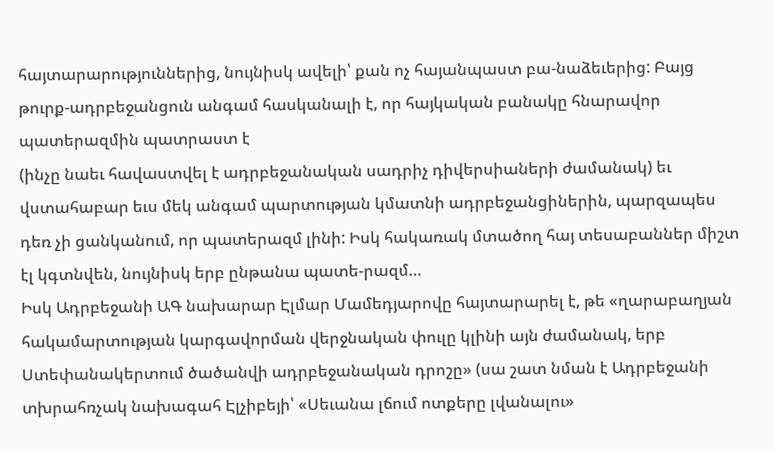հայտարարություններից, նույնիսկ ավելի՝ քան ոչ հայանպաստ բա-նաձեւերից: Բայց թուրք-ադրբեջանցուն անգամ հասկանալի է, որ հայկական բանակը հնարավոր պատերազմին պատրաստ է
(ինչը նաեւ հավաստվել է ադրբեջանական սադրիչ դիվերսիաների ժամանակ) եւ վստահաբար եւս մեկ անգամ պարտության կմատնի ադրբեջանցիներին, պարզապես դեռ չի ցանկանում, որ պատերազմ լինի: Իսկ հակառակ մտածող հայ տեսաբաններ միշտ էլ կգտնվեն, նույնիսկ երբ ընթանա պատե-րազմ…
Իսկ Ադրբեջանի ԱԳ նախարար Էլմար Մամեդյարովը հայտարարել է, թե «ղարաբաղյան հակամարտության կարգավորման վերջնական փուլը կլինի այն ժամանակ, երբ Ստեփանակերտում ծածանվի ադրբեջանական դրոշը» (սա շատ նման է Ադրբեջանի տխրահռչակ նախագահ Էլչիբեյի՝ «Սեւանա լճում ոտքերը լվանալու»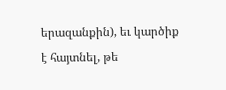երազանքին), եւ կարծիք է հայտնել, թե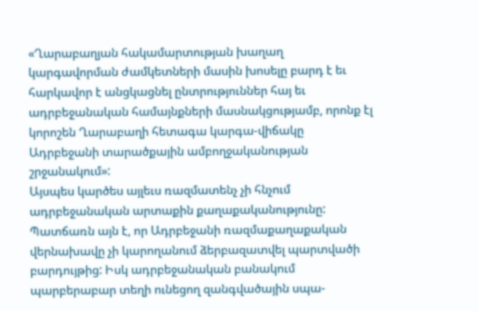«Ղարաբաղյան հակամարտության խաղաղ կարգավորման ժամկետների մասին խոսելը բարդ է եւ հարկավոր է անցկացնել ընտրություններ հայ եւ ադրբեջանական համայնքների մասնակցությամբ, որոնք էլ կորոշեն Ղարաբաղի հետագա կարգա-վիճակը Ադրբեջանի տարածքային ամբողջականության շրջանակում»:
Այսպես կարծես այլեւս ռազմատենչ չի հնչում ադրբեջանական արտաքին քաղաքականությունը: Պատճառն այն է, որ Ադրբեջանի ռազմաքաղաքական վերնախավը չի կարողանում ձերբազատվել պարտվածի բարդույթից: Իսկ ադրբեջանական բանակում պարբերաբար տեղի ունեցող զանգվածային սպա-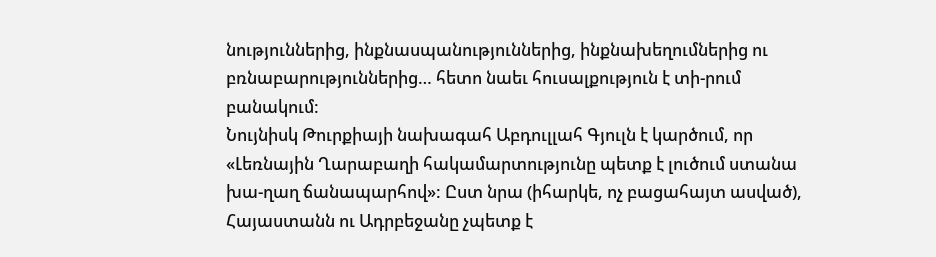նություններից, ինքնասպանություններից, ինքնախեղումներից ու բռնաբարություններից… հետո նաեւ հուսալքություն է տի-րում բանակում:
Նույնիսկ Թուրքիայի նախագահ Աբդուլլահ Գյուլն է կարծում, որ «Լեռնային Ղարաբաղի հակամարտությունը պետք է լուծում ստանա խա-ղաղ ճանապարհով»: Ըստ նրա (իհարկե, ոչ բացահայտ ասված), Հայաստանն ու Ադրբեջանը չպետք է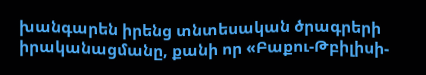խանգարեն իրենց տնտեսական ծրագրերի իրականացմանը, քանի որ «Բաքու-Թբիլիսի-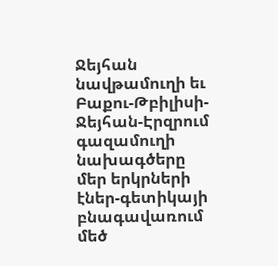Ջեյհան նավթամուղի եւ Բաքու-Թբիլիսի-Ջեյհան-Էրզրում գազամուղի նախագծերը մեր երկրների էներ-գետիկայի բնագավառում մեծ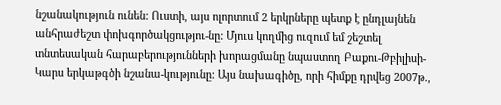նշանակություն ունեն: Ուստի, այս ոլորտում 2 երկրները պետք է ընդլայնեն անհրաժեշտ փոխգործակցությու-նը: Մյուս կողմից ուզում եմ շեշտել տնտեսական հարաբերությունների խորացմանը նպաստող Բաքու-Թբիլիսի-Կարս երկաթգծի նշանա-կությունը: Այս նախագիծը, որի հիմքը դրվեց 2007թ.,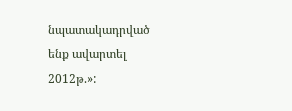նպատակադրված ենք ավարտել 2012թ.»: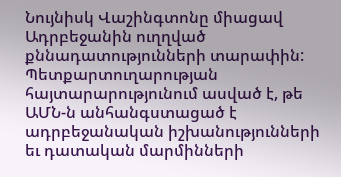Նույնիսկ Վաշինգտոնը միացավ Ադրբեջանին ուղղված քննադատությունների տարափին: Պետքարտուղարության հայտարարությունում ասված է, թե ԱՄՆ-ն անհանգստացած է ադրբեջանական իշխանությունների եւ դատական մարմինների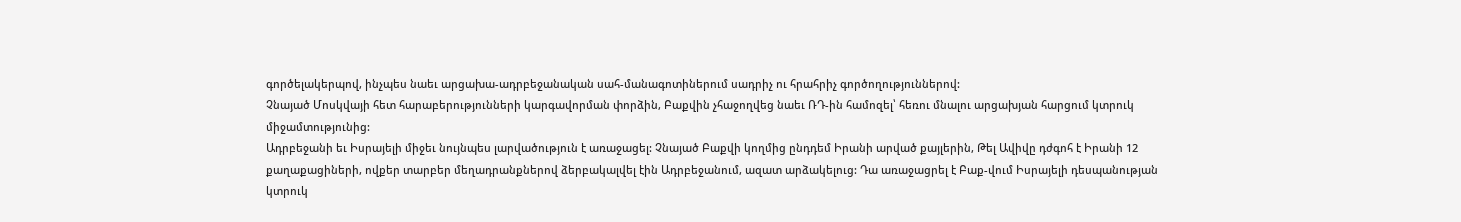գործելակերպով, ինչպես նաեւ արցախա-ադրբեջանական սահ-մանագոտիներում սադրիչ ու հրահրիչ գործողություններով:
Չնայած Մոսկվայի հետ հարաբերությունների կարգավորման փորձին, Բաքվին չհաջողվեց նաեւ ՌԴ-ին համոզել՝ հեռու մնալու արցախյան հարցում կտրուկ միջամտությունից:
Ադրբեջանի եւ Իսրայելի միջեւ նույնպես լարվածություն է առաջացել: Չնայած Բաքվի կողմից ընդդեմ Իրանի արված քայլերին, Թել Ավիվը դժգոհ է Իրանի 12 քաղաքացիների, ովքեր տարբեր մեղադրանքներով ձերբակալվել էին Ադրբեջանում, ազատ արձակելուց: Դա առաջացրել է Բաք-վում Իսրայելի դեսպանության կտրուկ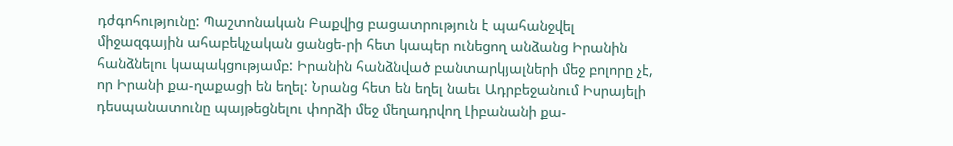դժգոհությունը: Պաշտոնական Բաքվից բացատրություն է պահանջվել միջազգային ահաբեկչական ցանցե-րի հետ կապեր ունեցող անձանց Իրանին հանձնելու կապակցությամբ: Իրանին հանձնված բանտարկյալների մեջ բոլորը չէ, որ Իրանի քա-ղաքացի են եղել: Նրանց հետ են եղել նաեւ Ադրբեջանում Իսրայելի դեսպանատունը պայթեցնելու փորձի մեջ մեղադրվող Լիբանանի քա-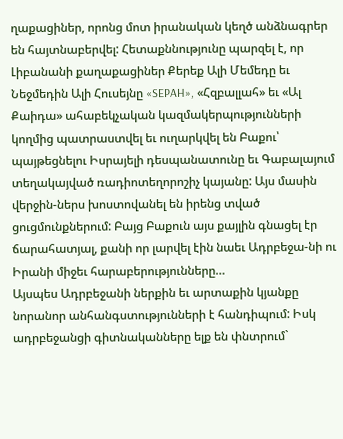ղաքացիներ, որոնց մոտ իրանական կեղծ անձնագրեր են հայտնաբերվել: Հետաքննությունը պարզել է, որ Լիբանանի քաղաքացիներ Քերեք Ալի Մեմեդը եւ Նեջմեդին Ալի Հուսեյնը «SEPAH», «Հզբալլահ» եւ «Ալ Քաիդա» ահաբեկչական կազմակերպությունների կողմից պատրաստվել եւ ուղարկվել են Բաքու՝ պայթեցնելու Իսրայելի դեսպանատունը եւ Գաբալայում տեղակայված ռադիոտեղորոշիչ կայանը: Այս մասին վերջին-ներս խոստովանել են իրենց տված ցուցմունքներում: Բայց Բաքուն այս քայլին գնացել էր ճարահատյալ, քանի որ լարվել էին նաեւ Ադրբեջա-նի ու Իրանի միջեւ հարաբերությունները…
Այսպես Ադրբեջանի ներքին եւ արտաքին կյանքը նորանոր անհանգստությունների է հանդիպում: Իսկ ադրբեջանցի գիտնականները ելք են փնտրում`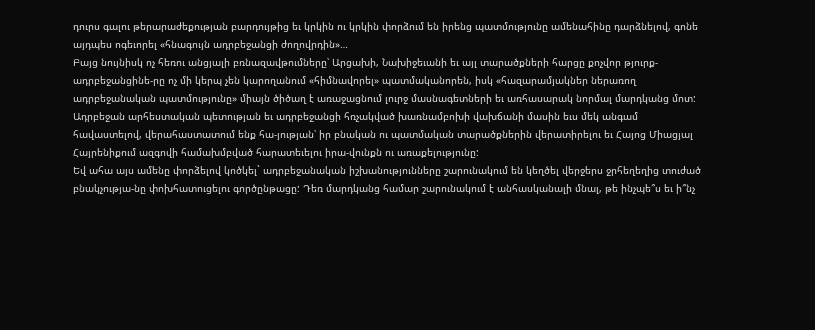դուրս գալու թերարաժեքության բարդույթից եւ կրկին ու կրկին փորձում են իրենց պատմությունը ամենահինը դարձնելով, գոնե այդպես ոգեւորել «հնագույն ադրբեջանցի ժողովրդին»…
Բայց նույնիսկ ոչ հեռու անցյալի բռնազավթումները՝ Արցախի, Նախիջեւանի եւ այլ տարածքների հարցը քոչվոր թյուրք-ադրբեջանցինե-րը ոչ մի կերպ չեն կարողանում «հիմնավորել» պատմականորեն, իսկ «հազարամյակներ ներառող ադրբեջանական պատմությունը» միայն ծիծաղ է առաջացնում լուրջ մասնագետների եւ առհասարակ նորմալ մարդկանց մոտ:
Ադրբեջան արհեստական պետության եւ ադրբեջանցի հռչակված խառնամբոխի վախճանի մասին եւս մեկ անգամ հավաստելով, վերահաստատում ենք հա-յության՝ իր բնական ու պատմական տարածքներին վերատիրելու եւ Հայոց Միացյալ Հայրենիքում ազգովի համախմբված հարատեւելու իրա-վունքն ու առաքելությունը:
Եվ ահա այս ամենը փորձելով կոծկել` ադրբեջանական իշխանությունները շարունակում են կեղծել վերջերս ջրհեղեղից տուժած բնակչությա-նը փոխհատուցելու գործընթացը: Դեռ մարդկանց համար շարունակում է անհասկանալի մնալ, թե ինչպե՞ս եւ ի՞նչ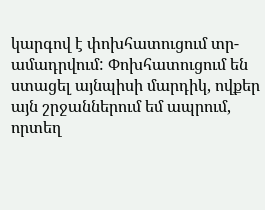կարգով է փոխհատուցում տր-ամադրվում: Փոխհատուցում են ստացել այնպիսի մարդիկ, ովքեր այն շրջաններում եմ ապրում, որտեղ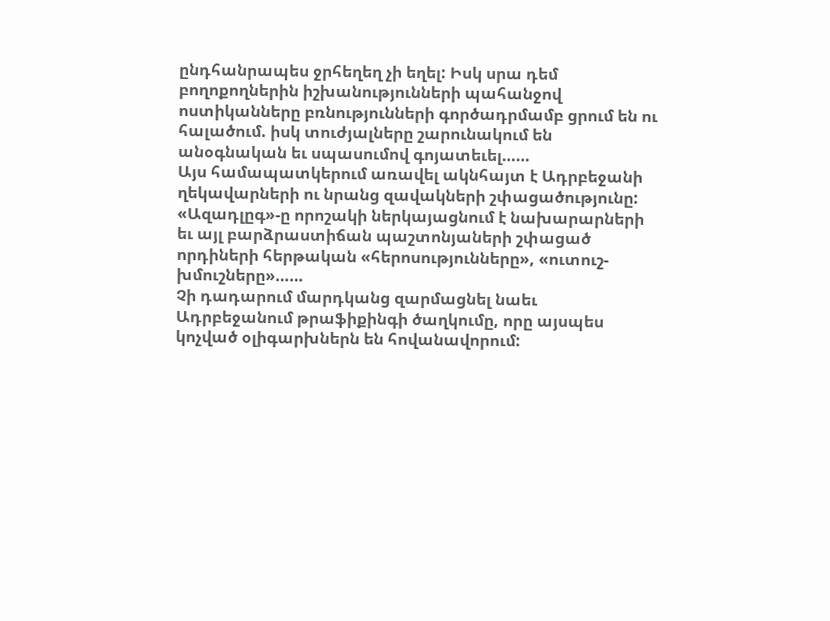ընդհանրապես ջրհեղեղ չի եղել: Իսկ սրա դեմ բողոքողներին իշխանությունների պահանջով ոստիկանները բռնությունների գործադրմամբ ցրում են ու հալածում. իսկ տուժյալները շարունակում են անօգնական եւ սպասումով գոյատեւել……
Այս համապատկերում առավել ակնհայտ է Ադրբեջանի ղեկավարների ու նրանց զավակների շփացածությունը: «Ազադլըգ»-ը որոշակի ներկայացնում է նախարարների եւ այլ բարձրաստիճան պաշտոնյաների շփացած որդիների հերթական «հերոսությունները», «ուտուշ-խմուշները»……
Չի դադարում մարդկանց զարմացնել նաեւ Ադրբեջանում թրաֆիքինգի ծաղկումը, որը այսպես կոչված օլիգարխներն են հովանավորում: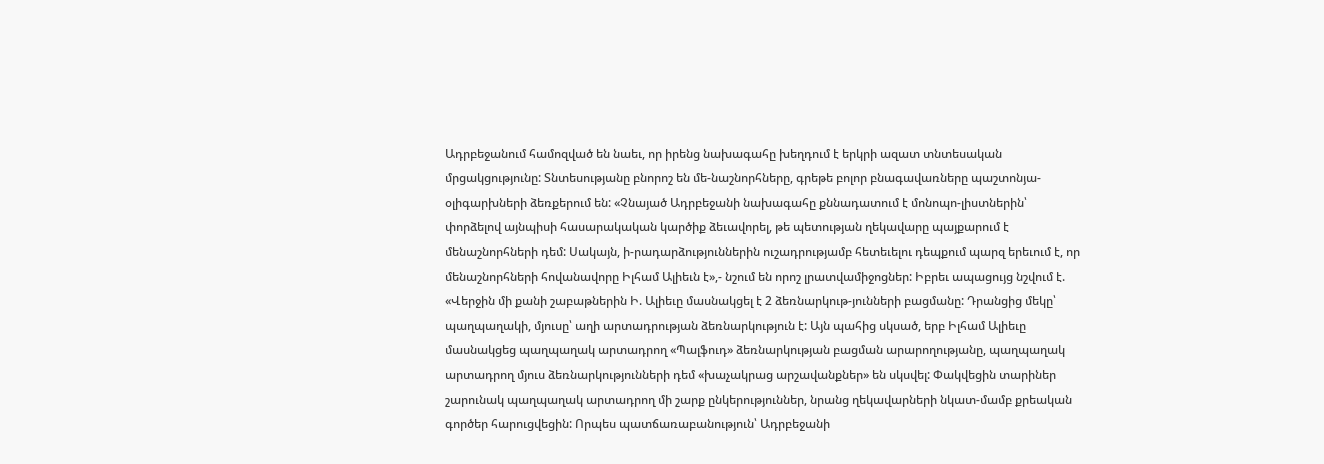Ադրբեջանում համոզված են նաեւ, որ իրենց նախագահը խեղդում է երկրի ազատ տնտեսական մրցակցությունը: Տնտեսությանը բնորոշ են մե-նաշնորհները, գրեթե բոլոր բնագավառները պաշտոնյա-օլիգարխների ձեռքերում են: «Չնայած Ադրբեջանի նախագահը քննադատում է մոնոպո-լիստներին՝ փորձելով այնպիսի հասարակական կարծիք ձեւավորել, թե պետության ղեկավարը պայքարում է մենաշնորհների դեմ: Սակայն, ի-րադարձություններին ուշադրությամբ հետեւելու դեպքում պարզ երեւում է, որ մենաշնորհների հովանավորը Իլհամ Ալիեւն է»,- նշում են որոշ լրատվամիջոցներ: Իբրեւ ապացույց նշվում է. «Վերջին մի քանի շաբաթներին Ի. Ալիեւը մասնակցել է 2 ձեռնարկութ-յունների բացմանը: Դրանցից մեկը՝ պաղպաղակի, մյուսը՝ աղի արտադրության ձեռնարկություն է: Այն պահից սկսած, երբ Իլհամ Ալիեւը մասնակցեց պաղպաղակ արտադրող «Պալֆուդ» ձեռնարկության բացման արարողությանը, պաղպաղակ արտադրող մյուս ձեռնարկությունների դեմ «խաչակրաց արշավանքներ» են սկսվել: Փակվեցին տարիներ շարունակ պաղպաղակ արտադրող մի շարք ընկերություններ, նրանց ղեկավարների նկատ-մամբ քրեական գործեր հարուցվեցին: Որպես պատճառաբանություն՝ Ադրբեջանի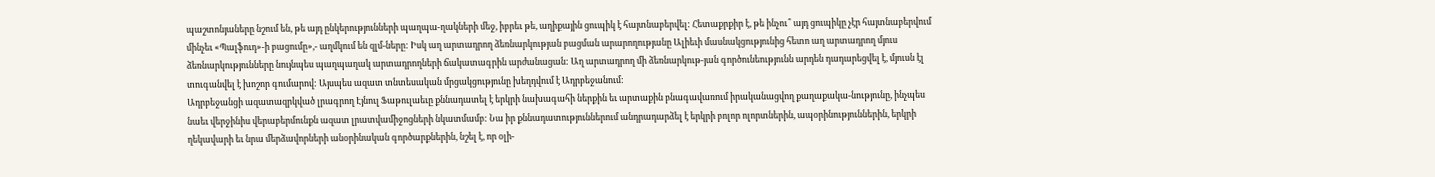պաշտոնյաները նշում են, թե այդ ընկերությունների պաղպա-ղակների մեջ, իբրեւ թե, աղիքային ցուպիկ է հայտնաբերվել: Հետաքրքիր է, թե ինչու՞ այդ ցուպիկը չէր հայտնաբերվում մինչեւ «Պալֆուդ»-ի բացումը»,- աղմկում են զլմ-ները: Իսկ աղ արտադրող ձեռնարկության բացման արարողությանը Ալիեւի մասնակցությունից հետո աղ արտադրող մյուս ձեռնարկությունները նույնպես պաղպաղակ արտադրողների ճակատագրին արժանացան: Աղ արտադրող մի ձեռնարկութ-յան գործունեությունն արդեն դադարեցվել է, մյուսն էլ տուգանվել է խոշոր գումարով: Այսպես ազատ տնտեսական մրցակցությունը խեղդվում է Ադրբեջանում:
Ադրբեջանցի ազատազրկված լրագրող Էյնուլ Ֆաթուլաեւը քննադատել է երկրի նախագահի ներքին եւ արտաքին բնագավառում իրականացվող քաղաքակա-նությունը, ինչպես նաեւ վերջինիս վերաբերմունքն ազատ լրատվամիջոցների նկատմամբ: Նա իր քննադատություններում անդրադարձել է երկրի բոլոր ոլորտներին, ապօրինություններին, երկրի ղեկավարի եւ նրա մերձավորների անօրինական գործարքներին, նշել է, որ օլի-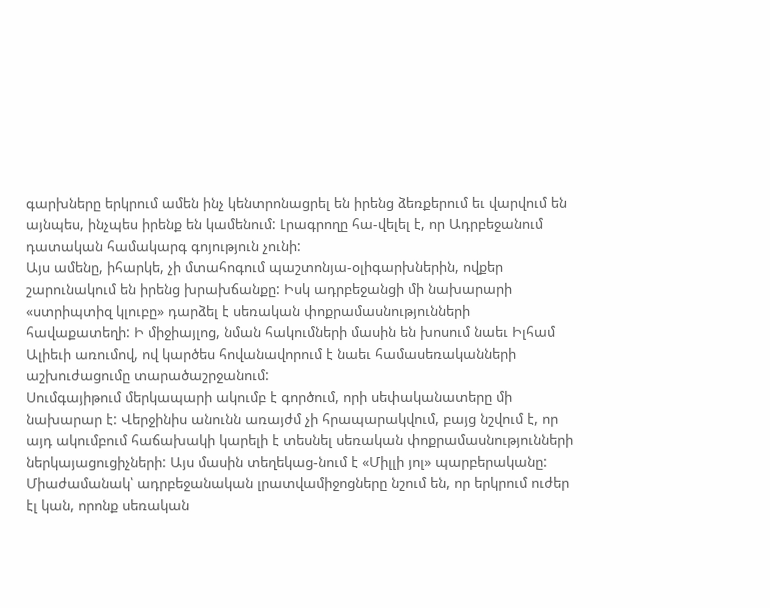գարխները երկրում ամեն ինչ կենտրոնացրել են իրենց ձեռքերում եւ վարվում են այնպես, ինչպես իրենք են կամենում: Լրագրողը հա-վելել է, որ Ադրբեջանում դատական համակարգ գոյություն չունի:
Այս ամենը, իհարկե, չի մտահոգում պաշտոնյա-օլիգարխներին, ովքեր շարունակում են իրենց խրախճանքը: Իսկ ադրբեջանցի մի նախարարի «ստրիպտիզ կլուբը» դարձել է սեռական փոքրամասնությունների հավաքատեղի: Ի միջիայլոց, նման հակումների մասին են խոսում նաեւ Իլհամ Ալիեւի առումով, ով կարծես հովանավորում է նաեւ համասեռականների աշխուժացումը տարածաշրջանում:
Սումգայիթում մերկապարի ակումբ է գործում, որի սեփականատերը մի նախարար է: Վերջինիս անունն առայժմ չի հրապարակվում, բայց նշվում է, որ այդ ակումբում հաճախակի կարելի է տեսնել սեռական փոքրամասնությունների ներկայացուցիչների: Այս մասին տեղեկաց-նում է «Միլլի յոլ» պարբերականը: Միաժամանակ՝ ադրբեջանական լրատվամիջոցները նշում են, որ երկրում ուժեր էլ կան, որոնք սեռական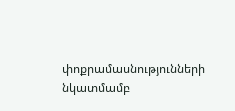փոքրամասնությունների նկատմամբ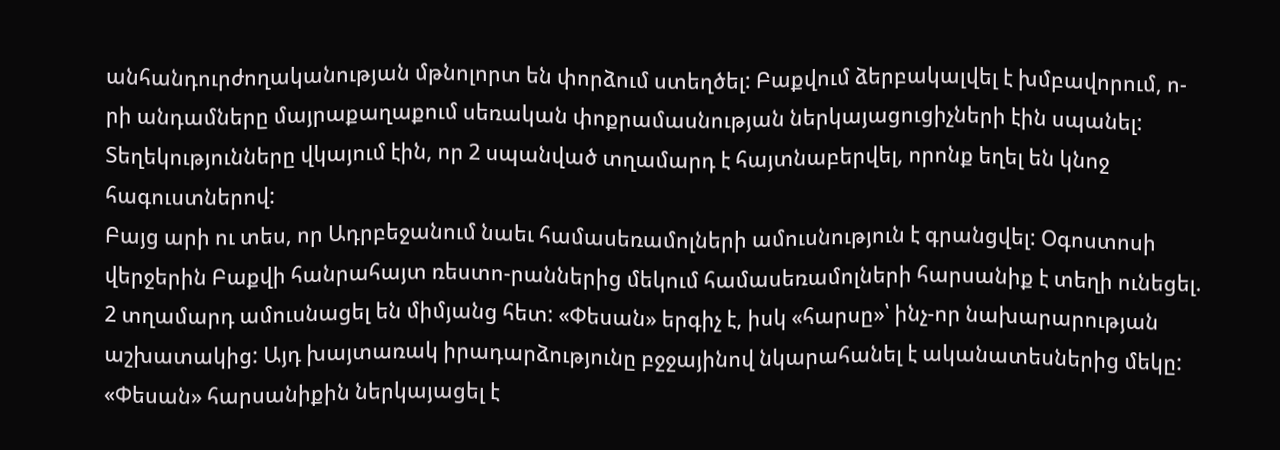անհանդուրժողականության մթնոլորտ են փորձում ստեղծել: Բաքվում ձերբակալվել է խմբավորում, ո-րի անդամները մայրաքաղաքում սեռական փոքրամասնության ներկայացուցիչների էին սպանել: Տեղեկությունները վկայում էին, որ 2 սպանված տղամարդ է հայտնաբերվել, որոնք եղել են կնոջ հագուստներով:
Բայց արի ու տես, որ Ադրբեջանում նաեւ համասեռամոլների ամուսնություն է գրանցվել: Օգոստոսի վերջերին Բաքվի հանրահայտ ռեստո-րաններից մեկում համասեռամոլների հարսանիք է տեղի ունեցել. 2 տղամարդ ամուսնացել են միմյանց հետ: «Փեսան» երգիչ է, իսկ «հարսը»՝ ինչ-որ նախարարության աշխատակից: Այդ խայտառակ իրադարձությունը բջջայինով նկարահանել է ականատեսներից մեկը: «Փեսան» հարսանիքին ներկայացել է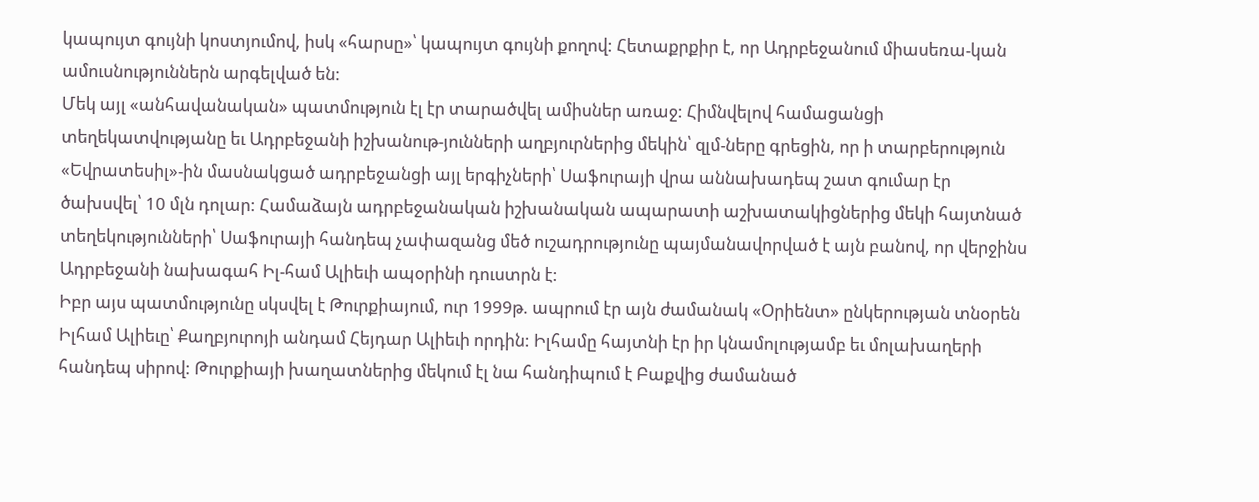կապույտ գույնի կոստյումով, իսկ «հարսը»՝ կապույտ գույնի քողով: Հետաքրքիր է, որ Ադրբեջանում միասեռա-կան ամուսնություններն արգելված են:
Մեկ այլ «անհավանական» պատմություն էլ էր տարածվել ամիսներ առաջ: Հիմնվելով համացանցի տեղեկատվությանը եւ Ադրբեջանի իշխանութ-յունների աղբյուրներից մեկին՝ զլմ-ները գրեցին, որ ի տարբերություն «Եվրատեսիլ»-ին մասնակցած ադրբեջանցի այլ երգիչների՝ Սաֆուրայի վրա աննախադեպ շատ գումար էր ծախսվել՝ 10 մլն դոլար: Համաձայն ադրբեջանական իշխանական ապարատի աշխատակիցներից մեկի հայտնած տեղեկությունների՝ Սաֆուրայի հանդեպ չափազանց մեծ ուշադրությունը պայմանավորված է այն բանով, որ վերջինս Ադրբեջանի նախագահ Իլ-համ Ալիեւի ապօրինի դուստրն է:
Իբր այս պատմությունը սկսվել է Թուրքիայում, ուր 1999թ. ապրում էր այն ժամանակ «Օրիենտ» ընկերության տնօրեն Իլհամ Ալիեւը՝ Քաղբյուրոյի անդամ Հեյդար Ալիեւի որդին: Իլհամը հայտնի էր իր կնամոլությամբ եւ մոլախաղերի հանդեպ սիրով: Թուրքիայի խաղատներից մեկում էլ նա հանդիպում է Բաքվից ժամանած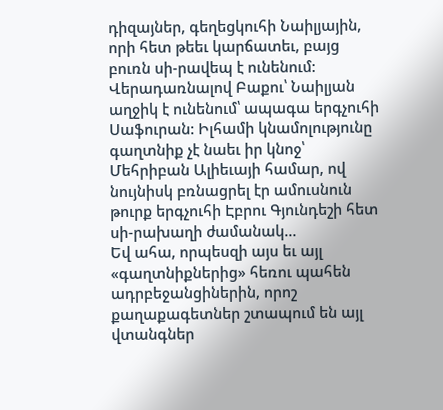դիզայներ, գեղեցկուհի Նաիլյային, որի հետ թեեւ կարճատեւ, բայց բուռն սի-րավեպ է ունենում: Վերադառնալով Բաքու՝ Նաիլյան աղջիկ է ունենում՝ ապագա երգչուհի Սաֆուրան: Իլհամի կնամոլությունը գաղտնիք չէ նաեւ իր կնոջ՝ Մեհրիբան Ալիեւայի համար, ով նույնիսկ բռնացրել էր ամուսնուն թուրք երգչուհի Էբրու Գյունդեշի հետ սի-րախաղի ժամանակ…
Եվ ահա, որպեսզի այս եւ այլ «գաղտնիքներից» հեռու պահեն ադրբեջանցիներին, որոշ քաղաքագետներ շտապում են այլ վտանգներ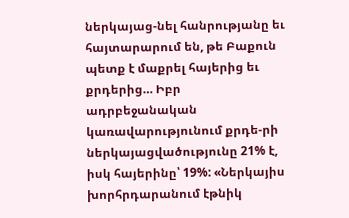ներկայաց-նել հանրությանը եւ հայտարարում են, թե Բաքուն պետք է մաքրել հայերից եւ քրդերից… Իբր ադրբեջանական կառավարությունում քրդե-րի ներկայացվածությունը 21% է, իսկ հայերինը՝ 19%: «Ներկայիս խորհրդարանում էթնիկ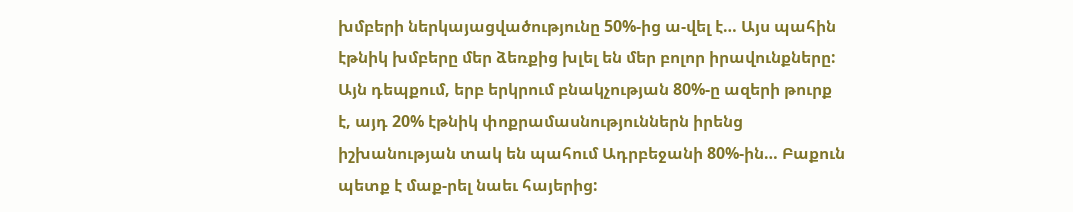խմբերի ներկայացվածությունը 50%-ից ա-վել է… Այս պահին էթնիկ խմբերը մեր ձեռքից խլել են մեր բոլոր իրավունքները: Այն դեպքում, երբ երկրում բնակչության 80%-ը ազերի թուրք է, այդ 20% էթնիկ փոքրամասնություններն իրենց իշխանության տակ են պահում Ադրբեջանի 80%-ին… Բաքուն պետք է մաք-րել նաեւ հայերից: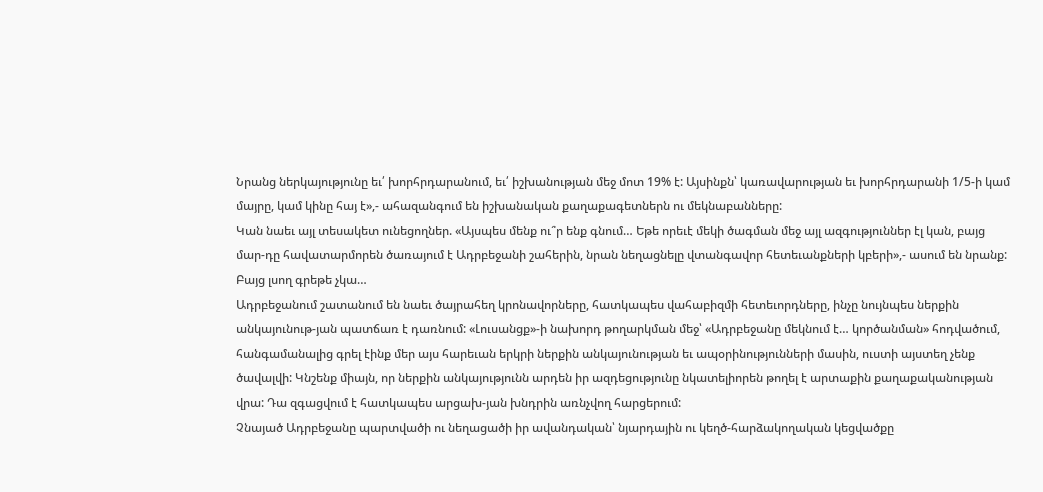Նրանց ներկայությունը եւ՛ խորհրդարանում, եւ՛ իշխանության մեջ մոտ 19% է: Այսինքն՝ կառավարության եւ խորհրդարանի 1/5-ի կամ մայրը, կամ կինը հայ է»,- ահազանգում են իշխանական քաղաքագետներն ու մեկնաբանները:
Կան նաեւ այլ տեսակետ ունեցողներ. «Այսպես մենք ու՞ր ենք գնում… Եթե որեւէ մեկի ծագման մեջ այլ ազգություններ էլ կան, բայց մար-դը հավատարմորեն ծառայում է Ադրբեջանի շահերին, նրան նեղացնելը վտանգավոր հետեւանքների կբերի»,- ասում են նրանք: Բայց լսող գրեթե չկա…
Ադրբեջանում շատանում են նաեւ ծայրահեղ կրոնավորները, հատկապես վահաբիզմի հետեւորդները, ինչը նույնպես ներքին անկայունութ-յան պատճառ է դառնում: «Լուսանցք»-ի նախորդ թողարկման մեջ՝ «Ադրբեջանը մեկնում է… կործանման» հոդվածում, հանգամանալից գրել էինք մեր այս հարեւան երկրի ներքին անկայունության եւ ապօրինությունների մասին, ուստի այստեղ չենք ծավալվի: Կնշենք միայն, որ ներքին անկայությունն արդեն իր ազդեցությունը նկատելիորեն թողել է արտաքին քաղաքականության վրա: Դա զգացվում է հատկապես արցախ-յան խնդրին առնչվող հարցերում:
Չնայած Ադրբեջանը պարտվածի ու նեղացածի իր ավանդական՝ նյարդային ու կեղծ-հարձակողական կեցվածքը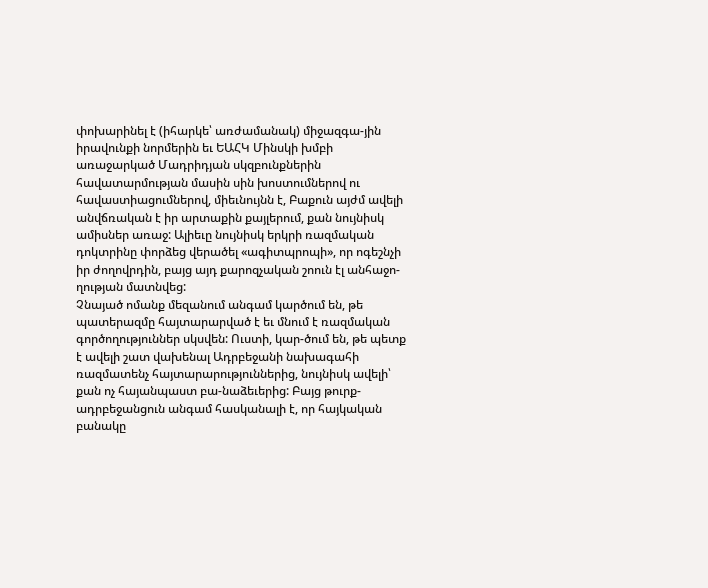փոխարինել է (իհարկե՝ առժամանակ) միջազգա-յին իրավունքի նորմերին եւ ԵԱՀԿ Մինսկի խմբի առաջարկած Մադրիդյան սկզբունքներին հավատարմության մասին սին խոստումներով ու հավաստիացումներով, միեւնույնն է, Բաքուն այժմ ավելի անվճռական է իր արտաքին քայլերում, քան նույնիսկ ամիսներ առաջ: Ալիեւը նույնիսկ երկրի ռազմական դոկտրինը փորձեց վերածել «ագիտպրոպի», որ ոգեշնչի իր ժողովրդին, բայց այդ քարոզչական շոուն էլ անհաջո-ղության մատնվեց:
Չնայած ոմանք մեզանում անգամ կարծում են, թե պատերազմը հայտարարված է եւ մնում է ռազմական գործողություններ սկսվեն: Ուստի, կար-ծում են, թե պետք է ավելի շատ վախենալ Ադրբեջանի նախագահի ռազմատենչ հայտարարություններից, նույնիսկ ավելի՝ քան ոչ հայանպաստ բա-նաձեւերից: Բայց թուրք-ադրբեջանցուն անգամ հասկանալի է, որ հայկական բանակը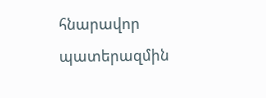հնարավոր պատերազմին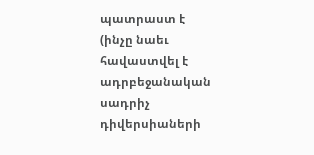պատրաստ է
(ինչը նաեւ հավաստվել է ադրբեջանական սադրիչ դիվերսիաների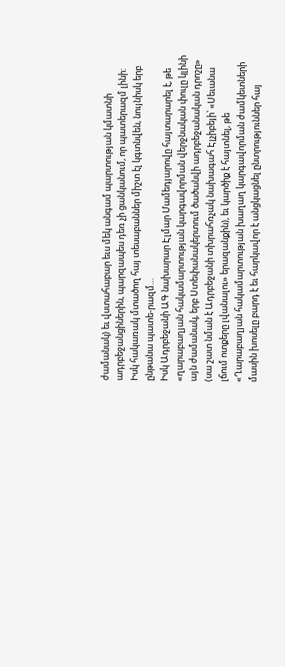ժամանակ) եւ վստահաբար եւս մեկ անգամ պարտության կմատնի ադրբեջանցիներին, պարզապես դեռ չի ցանկանում, որ պատերազմ լինի: Իսկ հակառակ մտածող հայ տեսաբաններ միշտ էլ կգտնվեն, նույնիսկ երբ ընթանա պատե-րազմ…
Իսկ Ադրբեջանի ԱԳ նախարար Էլմար Մամեդյարովը հայտարարել է, թե «ղարաբաղյան հակամարտության կարգավորման վերջնական փուլը կլինի այն ժամանակ, երբ Ստեփանակերտում ծածանվի ադրբեջանական դրոշը» (սա շատ նման է Ադրբեջանի տխրահռչակ նախագահ Էլչիբեյի՝ «Սեւանա լճում ոտքերը լվանալու» երազանքին), եւ կարծիք է հայտնել, թե «Ղարաբաղյան հակամարտության խաղաղ կարգավորման ժամկետների մասին խոսելը բարդ է եւ հարկավոր է անցկացնել ընտրություններ հայ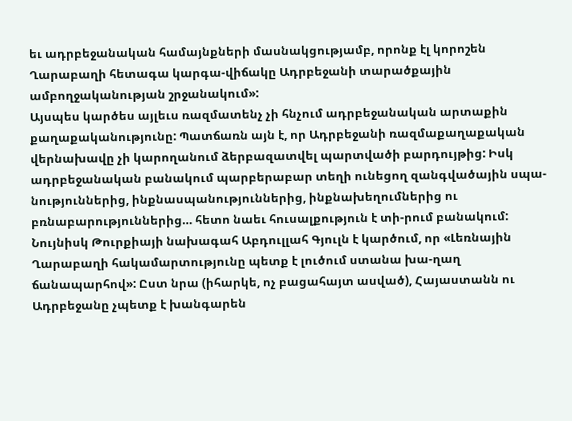եւ ադրբեջանական համայնքների մասնակցությամբ, որոնք էլ կորոշեն Ղարաբաղի հետագա կարգա-վիճակը Ադրբեջանի տարածքային ամբողջականության շրջանակում»:
Այսպես կարծես այլեւս ռազմատենչ չի հնչում ադրբեջանական արտաքին քաղաքականությունը: Պատճառն այն է, որ Ադրբեջանի ռազմաքաղաքական վերնախավը չի կարողանում ձերբազատվել պարտվածի բարդույթից: Իսկ ադրբեջանական բանակում պարբերաբար տեղի ունեցող զանգվածային սպա-նություններից, ինքնասպանություններից, ինքնախեղումներից ու բռնաբարություններից… հետո նաեւ հուսալքություն է տի-րում բանակում:
Նույնիսկ Թուրքիայի նախագահ Աբդուլլահ Գյուլն է կարծում, որ «Լեռնային Ղարաբաղի հակամարտությունը պետք է լուծում ստանա խա-ղաղ ճանապարհով»: Ըստ նրա (իհարկե, ոչ բացահայտ ասված), Հայաստանն ու Ադրբեջանը չպետք է խանգարեն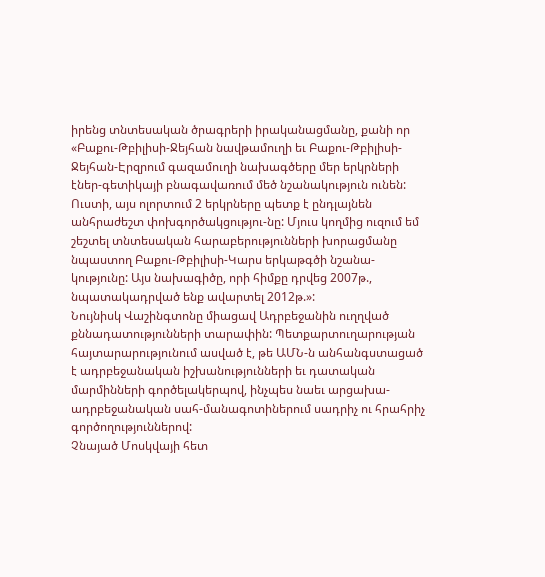իրենց տնտեսական ծրագրերի իրականացմանը, քանի որ «Բաքու-Թբիլիսի-Ջեյհան նավթամուղի եւ Բաքու-Թբիլիսի-Ջեյհան-Էրզրում գազամուղի նախագծերը մեր երկրների էներ-գետիկայի բնագավառում մեծ նշանակություն ունեն: Ուստի, այս ոլորտում 2 երկրները պետք է ընդլայնեն անհրաժեշտ փոխգործակցությու-նը: Մյուս կողմից ուզում եմ շեշտել տնտեսական հարաբերությունների խորացմանը նպաստող Բաքու-Թբիլիսի-Կարս երկաթգծի նշանա-կությունը: Այս նախագիծը, որի հիմքը դրվեց 2007թ., նպատակադրված ենք ավարտել 2012թ.»:
Նույնիսկ Վաշինգտոնը միացավ Ադրբեջանին ուղղված քննադատությունների տարափին: Պետքարտուղարության հայտարարությունում ասված է, թե ԱՄՆ-ն անհանգստացած է ադրբեջանական իշխանությունների եւ դատական մարմինների գործելակերպով, ինչպես նաեւ արցախա-ադրբեջանական սահ-մանագոտիներում սադրիչ ու հրահրիչ գործողություններով:
Չնայած Մոսկվայի հետ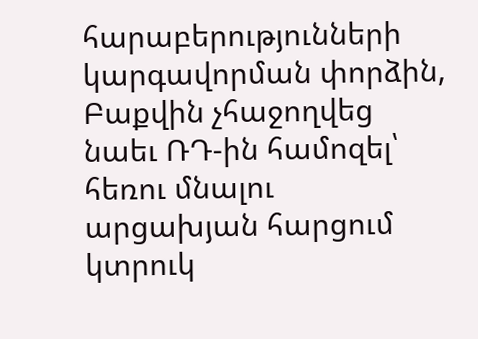հարաբերությունների կարգավորման փորձին, Բաքվին չհաջողվեց նաեւ ՌԴ-ին համոզել՝ հեռու մնալու արցախյան հարցում կտրուկ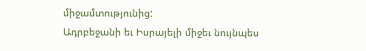միջամտությունից:
Ադրբեջանի եւ Իսրայելի միջեւ նույնպես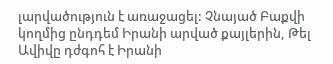լարվածություն է առաջացել: Չնայած Բաքվի կողմից ընդդեմ Իրանի արված քայլերին, Թել Ավիվը դժգոհ է Իրանի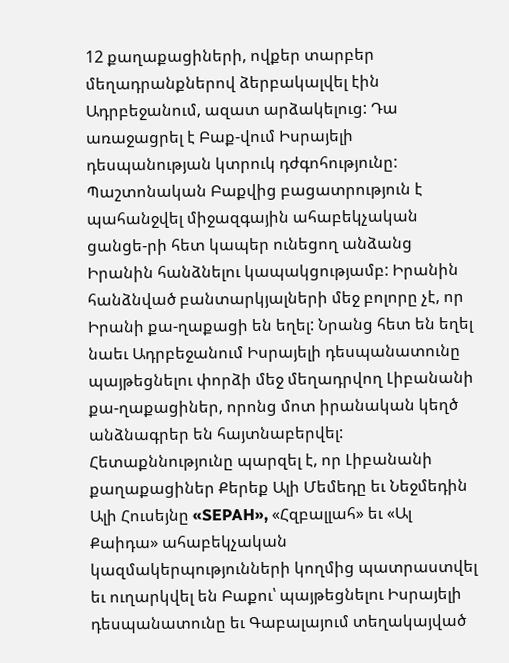12 քաղաքացիների, ովքեր տարբեր մեղադրանքներով ձերբակալվել էին Ադրբեջանում, ազատ արձակելուց: Դա առաջացրել է Բաք-վում Իսրայելի դեսպանության կտրուկ դժգոհությունը: Պաշտոնական Բաքվից բացատրություն է պահանջվել միջազգային ահաբեկչական ցանցե-րի հետ կապեր ունեցող անձանց Իրանին հանձնելու կապակցությամբ: Իրանին հանձնված բանտարկյալների մեջ բոլորը չէ, որ Իրանի քա-ղաքացի են եղել: Նրանց հետ են եղել նաեւ Ադրբեջանում Իսրայելի դեսպանատունը պայթեցնելու փորձի մեջ մեղադրվող Լիբանանի քա-ղաքացիներ, որոնց մոտ իրանական կեղծ անձնագրեր են հայտնաբերվել: Հետաքննությունը պարզել է, որ Լիբանանի քաղաքացիներ Քերեք Ալի Մեմեդը եւ Նեջմեդին Ալի Հուսեյնը «SEPAH», «Հզբալլահ» եւ «Ալ Քաիդա» ահաբեկչական կազմակերպությունների կողմից պատրաստվել եւ ուղարկվել են Բաքու՝ պայթեցնելու Իսրայելի դեսպանատունը եւ Գաբալայում տեղակայված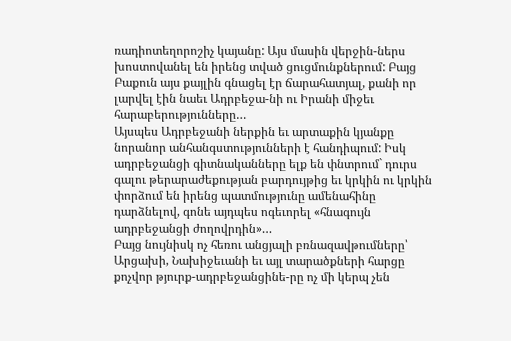ռադիոտեղորոշիչ կայանը: Այս մասին վերջին-ներս խոստովանել են իրենց տված ցուցմունքներում: Բայց Բաքուն այս քայլին գնացել էր ճարահատյալ, քանի որ լարվել էին նաեւ Ադրբեջա-նի ու Իրանի միջեւ հարաբերությունները…
Այսպես Ադրբեջանի ներքին եւ արտաքին կյանքը նորանոր անհանգստությունների է հանդիպում: Իսկ ադրբեջանցի գիտնականները ելք են փնտրում` դուրս գալու թերարաժեքության բարդույթից եւ կրկին ու կրկին փորձում են իրենց պատմությունը ամենահինը դարձնելով, գոնե այդպես ոգեւորել «հնագույն ադրբեջանցի ժողովրդին»…
Բայց նույնիսկ ոչ հեռու անցյալի բռնազավթումները՝ Արցախի, Նախիջեւանի եւ այլ տարածքների հարցը քոչվոր թյուրք-ադրբեջանցինե-րը ոչ մի կերպ չեն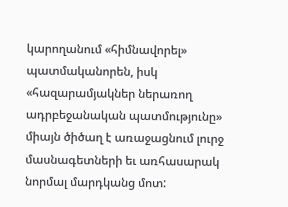կարողանում «հիմնավորել» պատմականորեն, իսկ «հազարամյակներ ներառող ադրբեջանական պատմությունը» միայն ծիծաղ է առաջացնում լուրջ մասնագետների եւ առհասարակ նորմալ մարդկանց մոտ: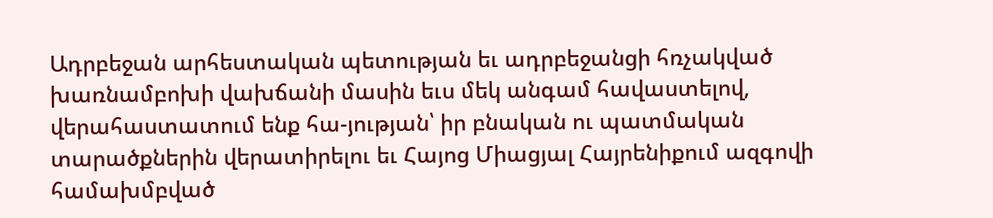Ադրբեջան արհեստական պետության եւ ադրբեջանցի հռչակված խառնամբոխի վախճանի մասին եւս մեկ անգամ հավաստելով, վերահաստատում ենք հա-յության՝ իր բնական ու պատմական տարածքներին վերատիրելու եւ Հայոց Միացյալ Հայրենիքում ազգովի համախմբված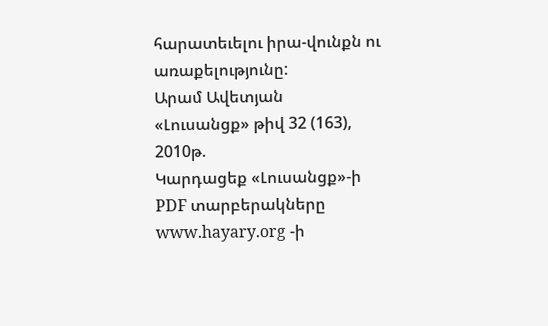հարատեւելու իրա-վունքն ու առաքելությունը:
Արամ Ավետյան
«Լուսանցք» թիվ 32 (163), 2010թ.
Կարդացեք «Լուսանցք»-ի PDF տարբերակները www.hayary.org -ի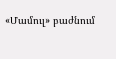«Մամուլ» բաժնում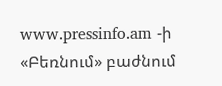www.pressinfo.am -ի «Բեռնում» բաժնում